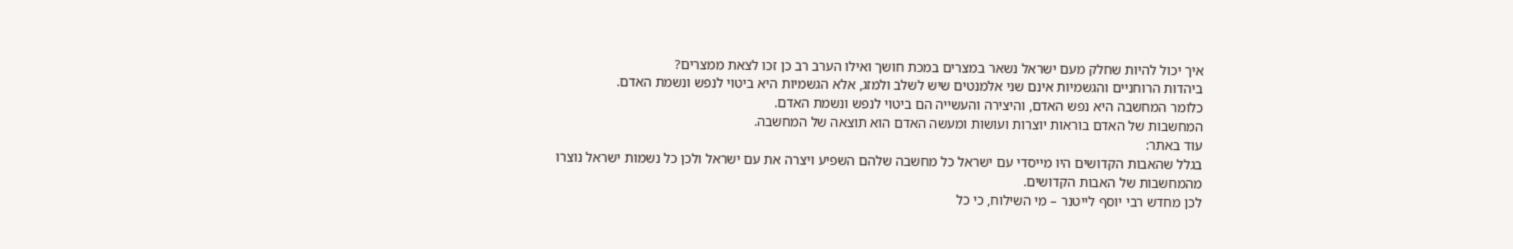איך יכול להיות שחלק מעם ישראל נשאר במצרים במכת חושך ואילו הערב רב כן זכו לצאת ממצרים?
ביהדות הרוחניים והגשמיות אינם שני אלמנטים שיש לשלב ולמזג, אלא הגשמיות היא ביטוי לנפש ונשמת האדם.
כלומר המחשבה היא נפש האדם, והיצירה והעשייה הם ביטוי לנפש ונשמת האדם.
המחשבות של האדם בוראות יוצרות ועושות ומעשה האדם הוא תוצאה של המחשבה.
עוד באתר:
בגלל שהאבות הקדושים היו מייסדי עם ישראל כל מחשבה שלהם השפיע ויצרה את עם ישראל ולכן כל נשמות ישראל נוצרו מהמחשבות של האבות הקדושים.
לכן מחדש רבי יוסף לייטנר – מי השילוח, כי כל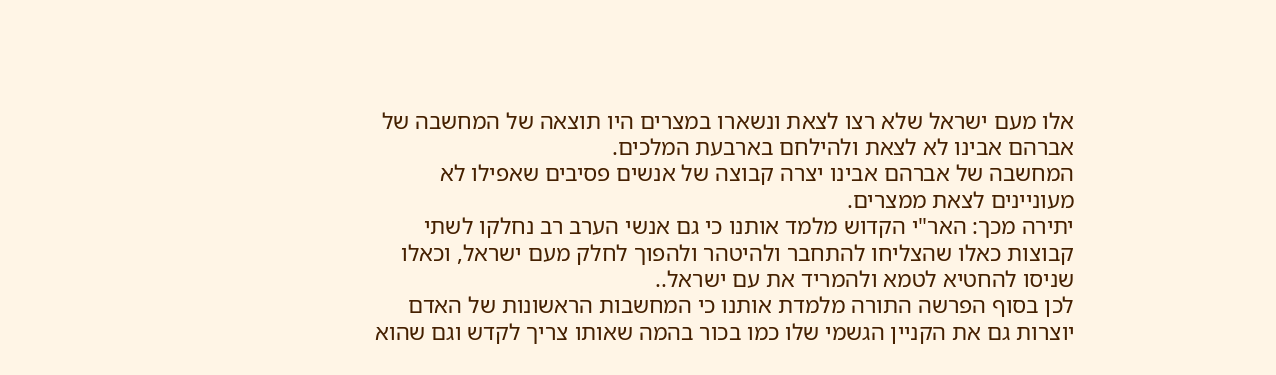אלו מעם ישראל שלא רצו לצאת ונשארו במצרים היו תוצאה של המחשבה של אברהם אבינו לא לצאת ולהילחם בארבעת המלכים.
המחשבה של אברהם אבינו יצרה קבוצה של אנשים פסיבים שאפילו לא מעוניינים לצאת ממצרים.
יתירה מכך: האר"י הקדוש מלמד אותנו כי גם אנשי הערב רב נחלקו לשתי קבוצות כאלו שהצליחו להתחבר ולהיטהר ולהפוך לחלק מעם ישראל, וכאלו שניסו להחטיא לטמא ולהמריד את עם ישראל..
לכן בסוף הפרשה התורה מלמדת אותנו כי המחשבות הראשונות של האדם יוצרות גם את הקניין הגשמי שלו כמו בכור בהמה שאותו צריך לקדש וגם שהוא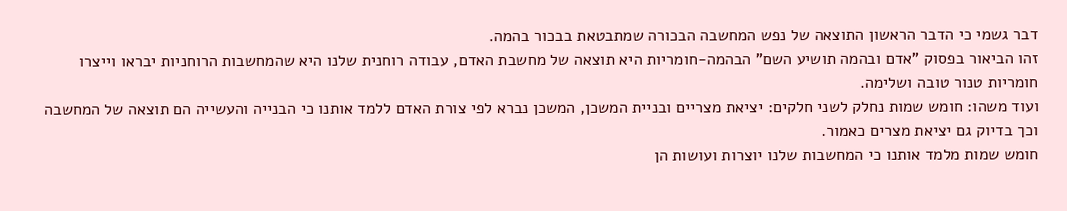דבר גשמי כי הדבר הראשון התוצאה של נפש המחשבה הבכורה שמתבטאת בבכור בהמה.
זהו הביאור בפסוק "אדם ובהמה תושיע השם" הבהמה-חומריות היא תוצאה של מחשבת האדם, עבודה רוחנית שלנו היא שהמחשבות הרוחניות יבראו וייצרו חומריות טנור טובה ושלימה.
ועוד משהו: חומש שמות נחלק לשני חלקים: יציאת מצריים ובניית המשכן, המשכן נברא לפי צורת האדם ללמד אותנו כי הבנייה והעשייה הם תוצאה של המחשבה וכך בדיוק גם יציאת מצרים כאמור.
חומש שמות מלמד אותנו כי המחשבות שלנו יוצרות ועושות הן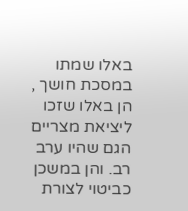באלו שמתו במסכת חושך , הן באלו שזכו ליציאת מצריים הגם שהיו ערב רב. והן במשכן כביטוי לצורת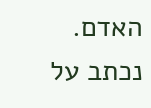האדם.
נכתב על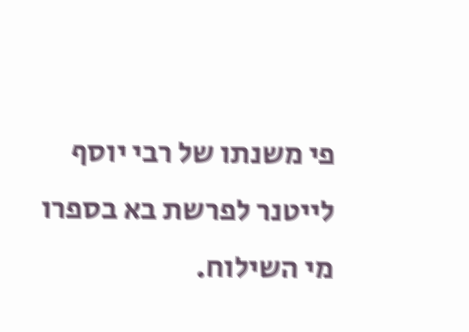פי משנתו של רבי יוסף לייטנר לפרשת בא בספרו מי השילוח.